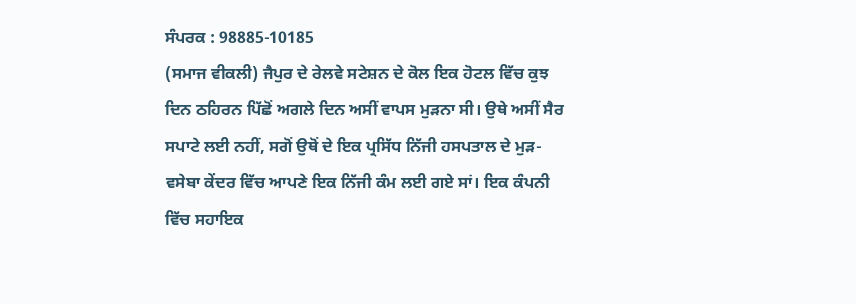ਸੰਪਰਕ : 98885-10185
(ਸਮਾਜ ਵੀਕਲੀ) ਜੈਪੁਰ ਦੇ ਰੇਲਵੇ ਸਟੇਸ਼ਨ ਦੇ ਕੋਲ ਇਕ ਹੋਟਲ ਵਿੱਚ ਕੁਝ ਦਿਨ ਠਹਿਰਨ ਪਿੱਛੋਂ ਅਗਲੇ ਦਿਨ ਅਸੀਂ ਵਾਪਸ ਮੁੜਨਾ ਸੀ। ਉਥੇ ਅਸੀਂ ਸੈਰ ਸਪਾਟੇ ਲਈ ਨਹੀਂ, ਸਗੋਂ ਉਥੋਂ ਦੇ ਇਕ ਪ੍ਰਸਿੱਧ ਨਿੱਜੀ ਹਸਪਤਾਲ ਦੇ ਮੁੜ-ਵਸੇਬਾ ਕੇਂਦਰ ਵਿੱਚ ਆਪਣੇ ਇਕ ਨਿੱਜੀ ਕੰਮ ਲਈ ਗਏ ਸਾਂ। ਇਕ ਕੰਪਨੀ ਵਿੱਚ ਸਹਾਇਕ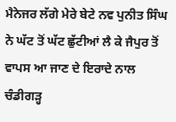ਮੈਨੇਜਰ ਲੱਗੇ ਮੇਰੇ ਬੇਟੇ ਨਵ ਪੁਨੀਤ ਸਿੰਘ ਨੇ ਘੱਟ ਤੋਂ ਘੱਟ ਛੁੱਟੀਆਂ ਲੈ ਕੇ ਜੈਪੁਰ ਤੋਂ ਵਾਪਸ ਆ ਜਾਣ ਦੇ ਇਰਾਦੇ ਨਾਲ ਚੰਡੀਗੜ੍ਹ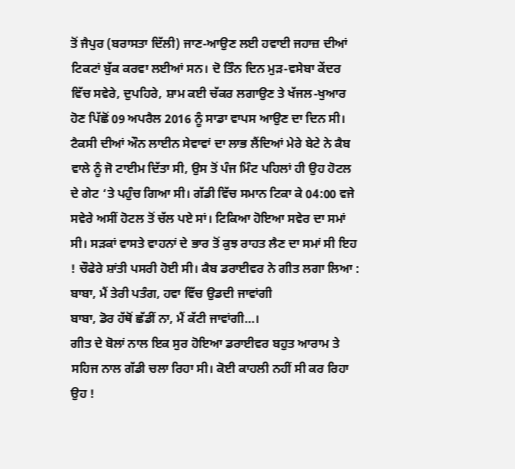ਤੋਂ ਜੈਪੁਰ (ਬਰਾਸਤਾ ਦਿੱਲੀ) ਜਾਣ-ਆਉਣ ਲਈ ਹਵਾਈ ਜਹਾਜ਼ ਦੀਆਂ ਟਿਕਟਾਂ ਬੁੱਕ ਕਰਵਾ ਲਈਆਂ ਸਨ। ਦੋ ਤਿੰਨ ਦਿਨ ਮੁੜ-ਵਸੇਬਾ ਕੇਂਦਰ ਵਿੱਚ ਸਵੇਰੇ, ਦੁਪਹਿਰੇ, ਸ਼ਾਮ ਕਈ ਚੱਕਰ ਲਗਾਉਣ ਤੇ ਖੱਜਲ-ਖੁਆਰ ਹੋਣ ਪਿੱਛੋਂ 09 ਅਪਰੈਲ 2016 ਨੂੰ ਸਾਡਾ ਵਾਪਸ ਆਉਣ ਦਾ ਦਿਨ ਸੀ। ਟੈਕਸੀ ਦੀਆਂ ਔਨ ਲਾਈਨ ਸੇਵਾਵਾਂ ਦਾ ਲਾਭ ਲੈਂਦਿਆਂ ਮੇਰੇ ਬੇਟੇ ਨੇ ਕੈਬ ਵਾਲੇ ਨੂੰ ਜੋ ਟਾਈਮ ਦਿੱਤਾ ਸੀ, ਉਸ ਤੋਂ ਪੰਜ ਮਿੰਟ ਪਹਿਲਾਂ ਹੀ ਉਹ ਹੋਟਲ ਦੇ ਗੇਟ ‘ਤੇ ਪਹੁੰਚ ਗਿਆ ਸੀ। ਗੱਡੀ ਵਿੱਚ ਸਮਾਨ ਟਿਕਾ ਕੇ 04:00 ਵਜੇ ਸਵੇਰੇ ਅਸੀਂ ਹੋਟਲ ਤੋਂ ਚੱਲ ਪਏ ਸਾਂ। ਟਿਕਿਆ ਹੋਇਆ ਸਵੇਰ ਦਾ ਸਮਾਂ ਸੀ। ਸੜਕਾਂ ਵਾਸਤੇ ਵਾਹਨਾਂ ਦੇ ਭਾਰ ਤੋਂ ਕੁਝ ਰਾਹਤ ਲੈਣ ਦਾ ਸਮਾਂ ਸੀ ਇਹ ! ਚੌਫੇਰੇ ਸ਼ਾਂਤੀ ਪਸਰੀ ਹੋਈ ਸੀ। ਕੈਬ ਡਰਾਈਵਰ ਨੇ ਗੀਤ ਲਗਾ ਲਿਆ :
ਬਾਬਾ, ਮੈਂ ਤੇਰੀ ਪਤੰਗ, ਹਵਾ ਵਿੱਚ ਉਡਦੀ ਜਾਵਾਂਗੀ
ਬਾਬਾ, ਡੋਰ ਹੱਥੋਂ ਛੱਡੀਂ ਨਾ, ਮੈਂ ਕੱਟੀ ਜਾਵਾਂਗੀ…।
ਗੀਤ ਦੇ ਬੋਲਾਂ ਨਾਲ ਇਕ ਸੁਰ ਹੋਇਆ ਡਰਾਈਵਰ ਬਹੁਤ ਆਰਾਮ ਤੇ ਸਹਿਜ ਨਾਲ ਗੱਡੀ ਚਲਾ ਰਿਹਾ ਸੀ। ਕੋਈ ਕਾਹਲੀ ਨਹੀਂ ਸੀ ਕਰ ਰਿਹਾ ਉਹ !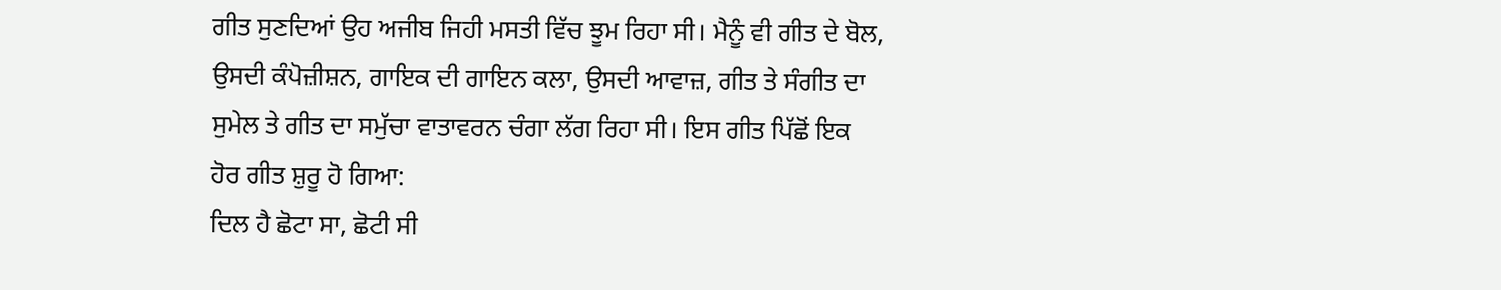ਗੀਤ ਸੁਣਦਿਆਂ ਉਹ ਅਜੀਬ ਜਿਹੀ ਮਸਤੀ ਵਿੱਚ ਝੂਮ ਰਿਹਾ ਸੀ। ਮੈਨੂੰ ਵੀ ਗੀਤ ਦੇ ਬੋਲ, ਉਸਦੀ ਕੰਪੋਜ਼ੀਸ਼ਨ, ਗਾਇਕ ਦੀ ਗਾਇਨ ਕਲਾ, ਉਸਦੀ ਆਵਾਜ਼, ਗੀਤ ਤੇ ਸੰਗੀਤ ਦਾ ਸੁਮੇਲ ਤੇ ਗੀਤ ਦਾ ਸਮੁੱਚਾ ਵਾਤਾਵਰਨ ਚੰਗਾ ਲੱਗ ਰਿਹਾ ਸੀ। ਇਸ ਗੀਤ ਪਿੱਛੋਂ ਇਕ ਹੋਰ ਗੀਤ ਸ਼ੁਰੂ ਹੋ ਗਿਆ:
ਦਿਲ ਹੈ ਛੋਟਾ ਸਾ, ਛੋਟੀ ਸੀ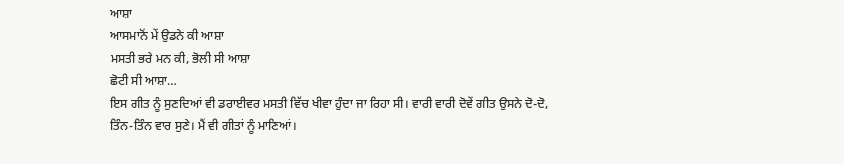ਆਸ਼ਾ
ਆਸਮਾਨੋਂ ਮੇਂ ਉਡਨੇ ਕੀ ਆਸ਼ਾ
ਮਸਤੀ ਭਰੇ ਮਨ ਕੀ, ਭੋਲੀ ਸੀ ਆਸ਼ਾ
ਛੋਟੀ ਸੀ ਆਸ਼ਾ…
ਇਸ ਗੀਤ ਨੂੰ ਸੁਣਦਿਆਂ ਵੀ ਡਰਾਈਵਰ ਮਸਤੀ ਵਿੱਚ ਖੀਵਾ ਹੁੰਦਾ ਜਾ ਰਿਹਾ ਸੀ। ਵਾਰੀ ਵਾਰੀ ਦੋਵੇਂ ਗੀਤ ਉਸਨੇ ਦੋ-ਦੋ, ਤਿੰਨ-ਤਿੰਨ ਵਾਰ ਸੁਣੇ। ਮੈਂ ਵੀ ਗੀਤਾਂ ਨੂੰ ਮਾਣਿਆਂ।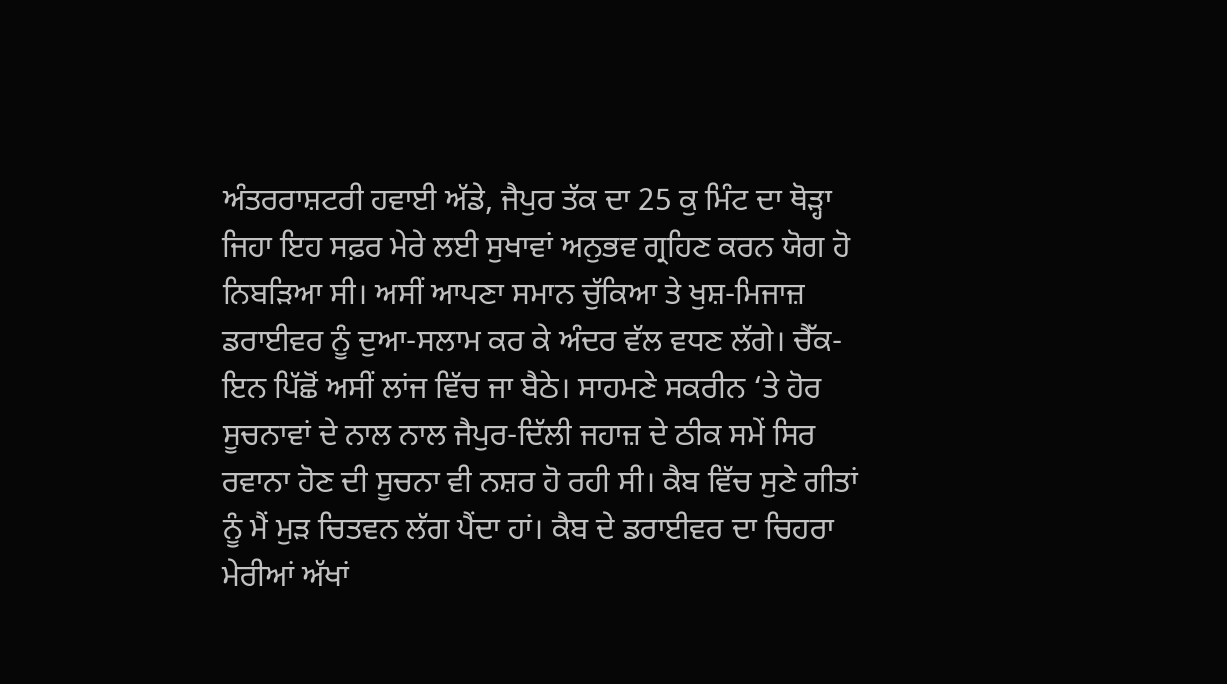ਅੰਤਰਰਾਸ਼ਟਰੀ ਹਵਾਈ ਅੱਡੇ, ਜੈਪੁਰ ਤੱਕ ਦਾ 25 ਕੁ ਮਿੰਟ ਦਾ ਥੋੜ੍ਹਾ ਜਿਹਾ ਇਹ ਸਫ਼ਰ ਮੇਰੇ ਲਈ ਸੁਖਾਵਾਂ ਅਨੁਭਵ ਗ੍ਰਹਿਣ ਕਰਨ ਯੋਗ ਹੋ ਨਿਬੜਿਆ ਸੀ। ਅਸੀਂ ਆਪਣਾ ਸਮਾਨ ਚੁੱਕਿਆ ਤੇ ਖੁਸ਼-ਮਿਜਾਜ਼ ਡਰਾਈਵਰ ਨੂੰ ਦੁਆ-ਸਲਾਮ ਕਰ ਕੇ ਅੰਦਰ ਵੱਲ ਵਧਣ ਲੱਗੇ। ਚੈੱਕ-ਇਨ ਪਿੱਛੋਂ ਅਸੀਂ ਲਾਂਜ ਵਿੱਚ ਜਾ ਬੈਠੇ। ਸਾਹਮਣੇ ਸਕਰੀਨ ‘ਤੇ ਹੋਰ ਸੂਚਨਾਵਾਂ ਦੇ ਨਾਲ ਨਾਲ ਜੈਪੁਰ-ਦਿੱਲੀ ਜਹਾਜ਼ ਦੇ ਠੀਕ ਸਮੇਂ ਸਿਰ ਰਵਾਨਾ ਹੋਣ ਦੀ ਸੂਚਨਾ ਵੀ ਨਸ਼ਰ ਹੋ ਰਹੀ ਸੀ। ਕੈਬ ਵਿੱਚ ਸੁਣੇ ਗੀਤਾਂ ਨੂੰ ਮੈਂ ਮੁੜ ਚਿਤਵਨ ਲੱਗ ਪੈਂਦਾ ਹਾਂ। ਕੈਬ ਦੇ ਡਰਾਈਵਰ ਦਾ ਚਿਹਰਾ ਮੇਰੀਆਂ ਅੱਖਾਂ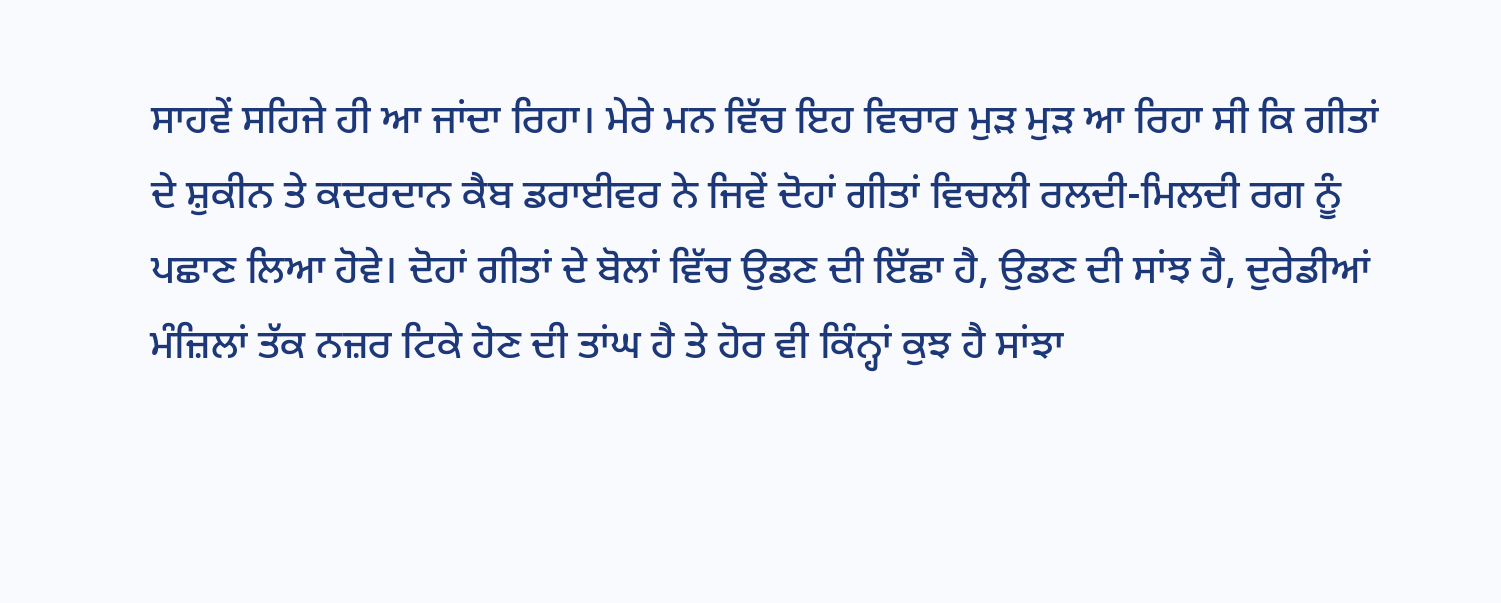ਸਾਹਵੇਂ ਸਹਿਜੇ ਹੀ ਆ ਜਾਂਦਾ ਰਿਹਾ। ਮੇਰੇ ਮਨ ਵਿੱਚ ਇਹ ਵਿਚਾਰ ਮੁੜ ਮੁੜ ਆ ਰਿਹਾ ਸੀ ਕਿ ਗੀਤਾਂ ਦੇ ਸ਼ੁਕੀਨ ਤੇ ਕਦਰਦਾਨ ਕੈਬ ਡਰਾਈਵਰ ਨੇ ਜਿਵੇਂ ਦੋਹਾਂ ਗੀਤਾਂ ਵਿਚਲੀ ਰਲਦੀ-ਮਿਲਦੀ ਰਗ ਨੂੰ ਪਛਾਣ ਲਿਆ ਹੋਵੇ। ਦੋਹਾਂ ਗੀਤਾਂ ਦੇ ਬੋਲਾਂ ਵਿੱਚ ਉਡਣ ਦੀ ਇੱਛਾ ਹੈ, ਉਡਣ ਦੀ ਸਾਂਝ ਹੈ, ਦੁਰੇਡੀਆਂ ਮੰਜ਼ਿਲਾਂ ਤੱਕ ਨਜ਼ਰ ਟਿਕੇ ਹੋਣ ਦੀ ਤਾਂਘ ਹੈ ਤੇ ਹੋਰ ਵੀ ਕਿੰਨ੍ਹਾਂ ਕੁਝ ਹੈ ਸਾਂਝਾ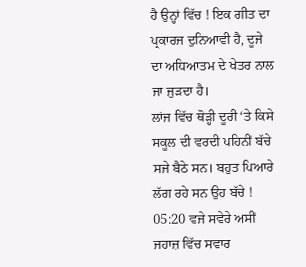ਹੈ ਉਨ੍ਹਾਂ ਵਿੱਚ ! ਇਕ ਗੀਤ ਦਾ ਪ੍ਰਕਾਰਜ ਦੁਨਿਆਵੀ ਹੈ, ਦੂਜੇ ਦਾ ਅਧਿਆਤਮ ਦੇ ਖੇਤਰ ਨਾਲ ਜਾ ਜੁੜਦਾ ਹੈ।
ਲਾਂਜ ਵਿੱਚ ਥੋੜ੍ਹੀ ਦੂਰੀ ‘ਤੇ ਕਿਸੇ ਸਕੂਲ ਦੀ ਵਰਦੀ ਪਹਿਨੀਂ ਬੱਚੇ ਸਜੇ ਬੈਠੇ ਸਨ। ਬਹੁਤ ਪਿਆਰੇ ਲੱਗ ਰਹੇ ਸਨ ਉਹ ਬੱਚੇ ! 05:20 ਵਜੇ ਸਵੇਰੇ ਅਸੀਂ ਜਹਾਜ਼ ਵਿੱਚ ਸਵਾਰ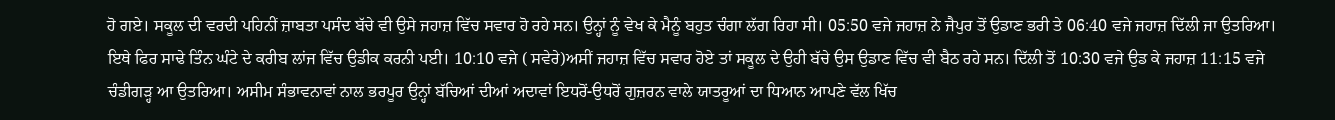ਹੋ ਗਏ। ਸਕੂਲ ਦੀ ਵਰਦੀ ਪਹਿਨੀਂ ਜ਼ਾਬਤਾ ਪਸੰਦ ਬੱਚੇ ਵੀ ਉਸੇ ਜਹਾਜ਼ ਵਿੱਚ ਸਵਾਰ ਹੋ ਰਹੇ ਸਨ। ਉਨ੍ਹਾਂ ਨੂੰ ਵੇਖ ਕੇ ਮੈਨੂੰ ਬਹੁਤ ਚੰਗਾ ਲੱਗ ਰਿਹਾ ਸੀ। 05:50 ਵਜੇ ਜਹਾਜ਼ ਨੇ ਜੈਪੁਰ ਤੋਂ ਉਡਾਣ ਭਰੀ ਤੇ 06:40 ਵਜੇ ਜਹਾਜ਼ ਦਿੱਲੀ ਜਾ ਉਤਰਿਆ। ਇਥੇ ਫਿਰ ਸਾਢੇ ਤਿੰਨ ਘੰਟੇ ਦੇ ਕਰੀਬ ਲਾਂਜ ਵਿੱਚ ਉਡੀਕ ਕਰਨੀ ਪਈ। 10:10 ਵਜੇ ( ਸਵੇਰੇ)ਅਸੀਂ ਜਹਾਜ਼ ਵਿੱਚ ਸਵਾਰ ਹੋਏ ਤਾਂ ਸਕੂਲ ਦੇ ਉਹੀ ਬੱਚੇ ਉਸ ਉਡਾਣ ਵਿੱਚ ਵੀ ਬੈਠ ਰਹੇ ਸਨ। ਦਿੱਲੀ ਤੋਂ 10:30 ਵਜੇ ਉਡ ਕੇ ਜਹਾਜ਼ 11:15 ਵਜੇ ਚੰਡੀਗੜ੍ਹ ਆ ਉਤਰਿਆ। ਅਸੀਮ ਸੰਭਾਵਨਾਵਾਂ ਨਾਲ ਭਰਪੂਰ ਉਨ੍ਹਾਂ ਬੱਚਿਆਂ ਦੀਆਂ ਅਦਾਵਾਂ ਇਧਰੋਂ-ਉਧਰੋਂ ਗੁਜ਼ਰਨ ਵਾਲੇ ਯਾਤਰੂਆਂ ਦਾ ਧਿਆਨ ਆਪਣੇ ਵੱਲ ਖਿੱਚ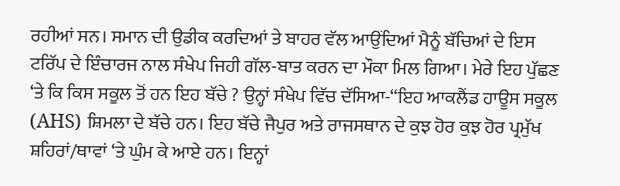ਰਹੀਆਂ ਸਨ। ਸਮਾਨ ਦੀ ਉਡੀਕ ਕਰਦਿਆਂ ਤੇ ਬਾਹਰ ਵੱਲ ਆਉਂਦਿਆਂ ਮੈਨੂੰ ਬੱਚਿਆਂ ਦੇ ਇਸ ਟਰਿੱਪ ਦੇ ਇੰਚਾਰਜ ਨਾਲ ਸੰਖੇਪ ਜਿਹੀ ਗੱਲ-ਬਾਤ ਕਰਨ ਦਾ ਮੌਕਾ ਮਿਲ ਗਿਆ। ਮੇਰੇ ਇਹ ਪੁੱਛਣ ‘ਤੇ ਕਿ ਕਿਸ ਸਕੂਲ ਤੋਂ ਹਨ ਇਹ ਬੱਚੇ ? ਉਨ੍ਹਾਂ ਸੰਖੇਪ ਵਿੱਚ ਦੱਸਿਆ-“ਇਹ ਆਕਲੈਂਡ ਹਾਊਸ ਸਕੂਲ (AHS) ਸ਼ਿਮਲਾ ਦੇ ਬੱਚੇ ਹਨ। ਇਹ ਬੱਚੇ ਜੈਪੁਰ ਅਤੇ ਰਾਜਸਥਾਨ ਦੇ ਕੁਝ ਹੋਰ ਕੁਝ ਹੋਰ ਪ੍ਰਮੁੱਖ ਸ਼ਹਿਰਾਂ/ਥਾਵਾਂ ‘ਤੇ ਘੁੰਮ ਕੇ ਆਏ ਹਨ। ਇਨ੍ਹਾਂ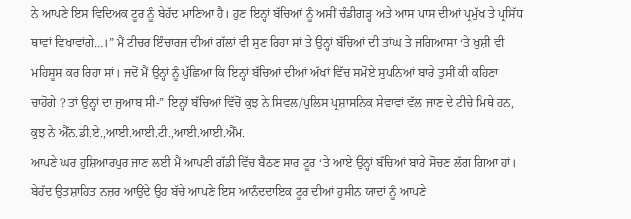ਨੇ ਆਪਣੇ ਇਸ ਵਿਦਿਅਕ ਟੂਰ ਨੂੰ ਬੇਹੱਦ ਮਾਣਿਆ ਹੈ। ਹੁਣ ਇਨ੍ਹਾਂ ਬੱਚਿਆਂ ਨੂੰ ਅਸੀਂ ਚੰਡੀਗੜ੍ਹ ਅਤੇ ਆਸ ਪਾਸ ਦੀਆਂ ਪ੍ਰਮੁੱਖ ਤੇ ਪ੍ਰਸਿੱਧ ਥਾਵਾਂ ਵਿਖਾਵਾਂਗੇ…।” ਮੈਂ ਟੀਚਰ ਇੰਚਾਰਜ ਦੀਆਂ ਗੱਲਾਂ ਵੀ ਸੁਣ ਰਿਹਾ ਸਾਂ ਤੇ ਉਨ੍ਹਾਂ ਬੱਚਿਆਂ ਦੀ ਤਾਂਘ ਤੇ ਜਗਿਆਸਾ ‘ਤੇ ਖੁਸ਼ੀ ਵੀ ਮਹਿਸੂਸ ਕਰ ਰਿਹਾ ਸਾਂ। ਜਦੋਂ ਮੈਂ ਉਨ੍ਹਾਂ ਨੂੰ ਪੁੱਛਿਆ ਕਿ ਇਨ੍ਹਾਂ ਬੱਚਿਆਂ ਦੀਆਂ ਅੱਖਾਂ ਵਿੱਚ ਸਮੋਏ ਸੁਪਨਿਆਂ ਬਾਰੇ ਤੁਸੀਂ ਕੀ ਕਹਿਣਾ ਚਾਹੋਗੇ ? ਤਾਂ ਉਨ੍ਹਾਂ ਦਾ ਜੁਆਬ ਸੀ-” ਇਨ੍ਹਾਂ ਬੱਚਿਆਂ ਵਿੱਚੋਂ ਕੁਝ ਨੇ ਸਿਵਲ/ਪੁਲਿਸ ਪ੍ਰਸ਼ਾਸਨਿਕ ਸੇਵਾਵਾਂ ਵੱਲ ਜਾਣ ਦੇ ਟੀਚੇ ਮਿਥੇ ਹਨ, ਕੁਝ ਨੇ ਐੱਨ.ਡੀ.ਏ.,ਆਈ.ਆਈ.ਟੀ.,ਆਈ.ਆਈ.ਐੱਮ.
ਆਪਣੇ ਘਰ ਹੁਸ਼ਿਆਰਪੁਰ ਜਾਣ ਲਈ ਮੈਂ ਆਪਣੀ ਗੱਡੀ ਵਿੱਚ ਬੈਠਣ ਸਾਰ ਟੂਰ ‘ਤੇ ਆਏ ਉਨ੍ਹਾਂ ਬੱਚਿਆਂ ਬਾਰੇ ਸੋਚਣ ਲੱਗ ਗਿਆ ਹਾਂ। ਬੇਹੱਦ ਉਤਸ਼ਾਹਿਤ ਨਜ਼ਰ ਆਉਂਦੇ ਉਹ ਬੱਚੇ ਆਪਣੇ ਇਸ ਆਨੰਦਦਾਇਕ ਟੂਰ ਦੀਆਂ ਹੁਸੀਨ ਯਾਦਾਂ ਨੂੰ ਆਪਣੇ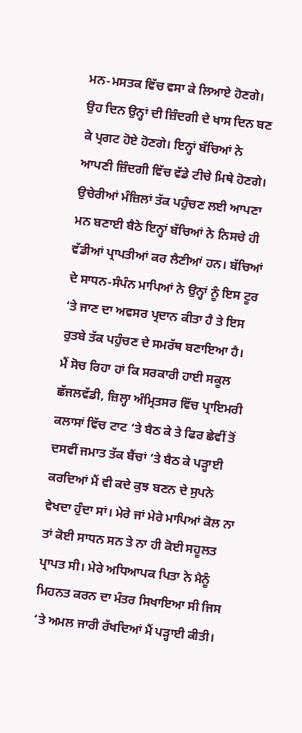ਮਨ-ਮਸਤਕ ਵਿੱਚ ਵਸਾ ਕੇ ਲਿਆਏ ਹੋਣਗੇ। ਉਹ ਦਿਨ ਉਨ੍ਹਾਂ ਦੀ ਜ਼ਿੰਦਗੀ ਦੇ ਖਾਸ ਦਿਨ ਬਣ ਕੇ ਪ੍ਰਗਟ ਹੋਏ ਹੋਣਗੇ। ਇਨ੍ਹਾਂ ਬੱਚਿਆਂ ਨੇ ਆਪਣੀ ਜ਼ਿੰਦਗੀ ਵਿੱਚ ਵੱਡੇ ਟੀਚੇ ਮਿਥੇ ਹੋਣਗੇ। ਉਚੇਰੀਆਂ ਮੰਜ਼ਿਲਾਂ ਤੱਕ ਪਹੁੰਚਣ ਲਈ ਆਪਣਾ ਮਨ ਬਣਾਈ ਬੈਠੇ ਇਨ੍ਹਾਂ ਬੱਚਿਆਂ ਨੇ ਨਿਸਚੇ ਹੀ ਵੱਡੀਆਂ ਪ੍ਰਾਪਤੀਆਂ ਕਰ ਲੈਣੀਆਂ ਹਨ। ਬੱਚਿਆਂ ਦੇ ਸਾਧਨ-ਸੰਪੰਨ ਮਾਪਿਆਂ ਨੇ ਉਨ੍ਹਾਂ ਨੂੰ ਇਸ ਟੂਰ ‘ਤੇ ਜਾਣ ਦਾ ਅਵਸਰ ਪ੍ਰਦਾਨ ਕੀਤਾ ਹੈ ਤੇ ਇਸ ਰੁਤਬੇ ਤੱਕ ਪਹੁੰਚਣ ਦੇ ਸਮਰੱਥ ਬਣਾਇਆ ਹੈ।
ਮੈਂ ਸੋਚ ਰਿਹਾ ਹਾਂ ਕਿ ਸਰਕਾਰੀ ਹਾਈ ਸਕੂਲ ਛੱਜਲਵੱਡੀ, ਜ਼ਿਲ੍ਹਾ ਅੰਮ੍ਰਿਤਸਰ ਵਿੱਚ ਪ੍ਰਾਇਮਰੀ ਕਲਾਸਾਂ ਵਿੱਚ ਟਾਟ ‘ਤੇ ਬੈਠ ਕੇ ਤੇ ਫਿਰ ਛੇਵੀਂ ਤੋਂ ਦਸਵੀਂ ਜਮਾਤ ਤੱਕ ਬੈਂਚਾਂ ‘ਤੇ ਬੈਠ ਕੇ ਪੜ੍ਹਾਈ ਕਰਦਿਆਂ ਮੈਂ ਵੀ ਕਦੇ ਕੁਝ ਬਣਨ ਦੇ ਸੁਪਨੇ ਵੇਖਦਾ ਹੁੰਦਾ ਸਾਂ। ਮੇਰੇ ਜਾਂ ਮੇਰੇ ਮਾਪਿਆਂ ਕੋਲ ਨਾ ਤਾਂ ਕੋਈ ਸਾਧਨ ਸਨ ਤੇ ਨਾ ਹੀ ਕੋਈ ਸਹੂਲਤ ਪ੍ਰਾਪਤ ਸੀ। ਮੇਰੇ ਅਧਿਆਪਕ ਪਿਤਾ ਨੇ ਮੈਨੂੰ ਮਿਹਨਤ ਕਰਨ ਦਾ ਮੰਤਰ ਸਿਖਾਇਆ ਸੀ ਜਿਸ ‘ਤੇ ਅਮਲ ਜਾਰੀ ਰੱਖਦਿਆਂ ਮੈਂ ਪੜ੍ਹਾਈ ਕੀਤੀ।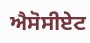ਐਸੋਸੀਏਟ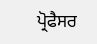ਪ੍ਰੋਫੈਸਰ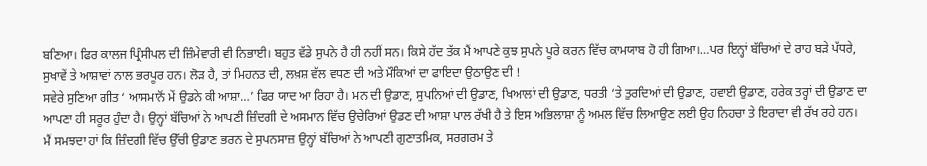ਬਣਿਆ। ਫਿਰ ਕਾਲਜ ਪ੍ਰਿੰਸੀਪਲ ਦੀ ਜ਼ਿੰਮੇਵਾਰੀ ਵੀ ਨਿਭਾਈ। ਬਹੁਤ ਵੱਡੇ ਸੁਪਨੇ ਹੈ ਹੀ ਨਹੀਂ ਸਨ। ਕਿਸੇ ਹੱਦ ਤੱਕ ਮੈਂ ਆਪਣੇ ਕੁਝ ਸੁਪਨੇ ਪੂਰੇ ਕਰਨ ਵਿੱਚ ਕਾਮਯਾਬ ਹੋ ਹੀ ਗਿਆ।…ਪਰ ਇਨ੍ਹਾਂ ਬੱਚਿਆਂ ਦੇ ਰਾਹ ਬੜੇ ਪੱਧਰੇ, ਸੁਖਾਵੇਂ ਤੇ ਆਸ਼ਾਵਾਂ ਨਾਲ ਭਰਪੂਰ ਹਨ। ਲੋੜ ਹੈ, ਤਾਂ ਮਿਹਨਤ ਦੀ, ਲਖ਼ਸ਼ ਵੱਲ ਵਧਣ ਦੀ ਅਤੇ ਮੌਕਿਆਂ ਦਾ ਫਾਇਦਾ ਉਠਾਉਣ ਦੀ !
ਸਵੇਰੇ ਸੁਣਿਆ ਗੀਤ ‘ ਆਸਮਾਨੋਂ ਮੇਂ ਉਡਨੇ ਕੀ ਆਸ਼ਾ…’ ਫਿਰ ਯਾਦ ਆ ਰਿਹਾ ਹੈ। ਮਨ ਦੀ ਉਡਾਣ, ਸੁਪਨਿਆਂ ਦੀ ਉਡਾਣ, ਖਿਆਲਾਂ ਦੀ ਉਡਾਣ, ਧਰਤੀ ‘ਤੇ ਤੁਰਦਿਆਂ ਦੀ ਉਡਾਣ, ਹਵਾਈ ਉਡਾਣ, ਹਰੇਕ ਤਰ੍ਹਾਂ ਦੀ ਉਡਾਣ ਦਾ ਆਪਣਾ ਹੀ ਸਰੂਰ ਹੁੰਦਾ ਹੈ। ਉਨ੍ਹਾਂ ਬੱਚਿਆਂ ਨੇ ਆਪਣੀ ਜ਼ਿੰਦਗੀ ਦੇ ਅਸਮਾਨ ਵਿੱਚ ਉਚੇਰਿਆਂ ਉਡਣ ਦੀ ਆਸ਼ਾ ਪਾਲ ਰੱਖੀ ਹੈ ਤੇ ਇਸ ਅਭਿਲਾਸ਼ਾ ਨੂੰ ਅਮਲ ਵਿੱਚ ਲਿਆਉਣ ਲਈ ਉਹ ਨਿਹਚਾ ਤੇ ਇਰਾਦਾ ਵੀ ਰੱਖ ਰਹੇ ਹਨ।
ਮੈਂ ਸਮਝਦਾ ਹਾਂ ਕਿ ਜ਼ਿੰਦਗੀ ਵਿੱਚ ਉੱਚੀ ਉਡਾਣ ਭਰਨ ਦੇ ਸੁਪਨਸਾਜ਼ ਉਨ੍ਹਾਂ ਬੱਚਿਆਂ ਨੇ ਆਪਣੀ ਗੁਣਾਤਮਿਕ, ਸਰਗਰਮ ਤੇ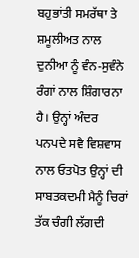ਬਹੁਭਾਂਤੀ ਸਮਰੱਥਾ ਤੇ ਸ਼ਮੂਲੀਅਤ ਨਾਲ ਦੁਨੀਆ ਨੂੰ ਵੰਨ-ਸੁਵੰਨੇ ਰੰਗਾਂ ਨਾਲ ਸ਼ਿੰਗਾਰਨਾ ਹੈ। ਉਨ੍ਹਾਂ ਅੰਦਰ ਪਨਪਦੇ ਸਵੈ ਵਿਸ਼ਵਾਸ ਨਾਲ ਓਤਪੋਤ ਉਨ੍ਹਾਂ ਦੀ ਸਾਬਤਕਦਮੀ ਮੈਨੂੰ ਚਿਰਾਂ ਤੱਕ ਚੰਗੀ ਲੱਗਦੀ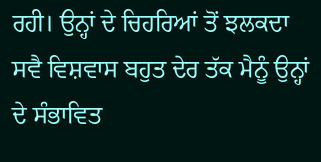ਰਹੀ। ਉਨ੍ਹਾਂ ਦੇ ਚਿਹਰਿਆਂ ਤੋਂ ਝਲਕਦਾ ਸਵੈ ਵਿਸ਼ਵਾਸ ਬਹੁਤ ਦੇਰ ਤੱਕ ਮੈਨੂੰ ਉਨ੍ਹਾਂ ਦੇ ਸੰਭਾਵਿਤ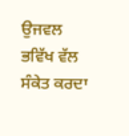ਉਜਵਲ ਭਵਿੱਖ ਵੱਲ ਸੰਕੇਤ ਕਰਦਾ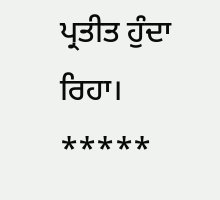ਪ੍ਰਤੀਤ ਹੁੰਦਾ ਰਿਹਾ। *****